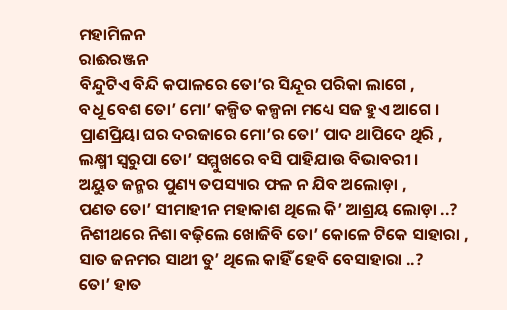ମହାମିଳନ
ରାଈରଞ୍ଜନ
ବିନ୍ଦୁଟିଏ ବିନ୍ଦି କପାଳରେ ତୋ’ର ସିନ୍ଦୂର ପରିକା ଲାଗେ ,
ବଧୂ ବେଶ ତୋ’ ମୋ’ କଳ୍ପିତ କଳ୍ପନା ମଧ୍ୟେ ସଜ ହୁଏ ଆଗେ ।
ପ୍ରାଣପ୍ରିୟା ଘର ଦରଜାରେ ମୋ’ର ତୋ’ ପାଦ ଥାପିଦେ ଥିରି ,
ଲକ୍ଷ୍ମୀ ସ୍ୱରୁପା ତୋ’ ସମ୍ମୁଖରେ ବସି ପାହିଯାଉ ବିଭାବରୀ ।
ଅୟୁତ ଜନ୍ମର ପୁଣ୍ୟ ତପସ୍ୟାର ଫଳ ନ ଯିବ ଅଲୋଡ଼ା ,
ପଣତ ତୋ’ ସୀମାହୀନ ମହାକାଶ ଥିଲେ କି’ ଆଶ୍ରୟ ଲୋଡ଼ା ..?
ନିଶୀଥରେ ନିଶା ବଢ଼ିଲେ ଖୋଜିବି ତୋ’ କୋଳେ ଟିକେ ସାହାରା ,
ସାତ ଜନମର ସାଥୀ ତୁ’ ଥିଲେ କାହିଁ ହେବି ବେସାହାରା ..?
ତୋ’ ହାତ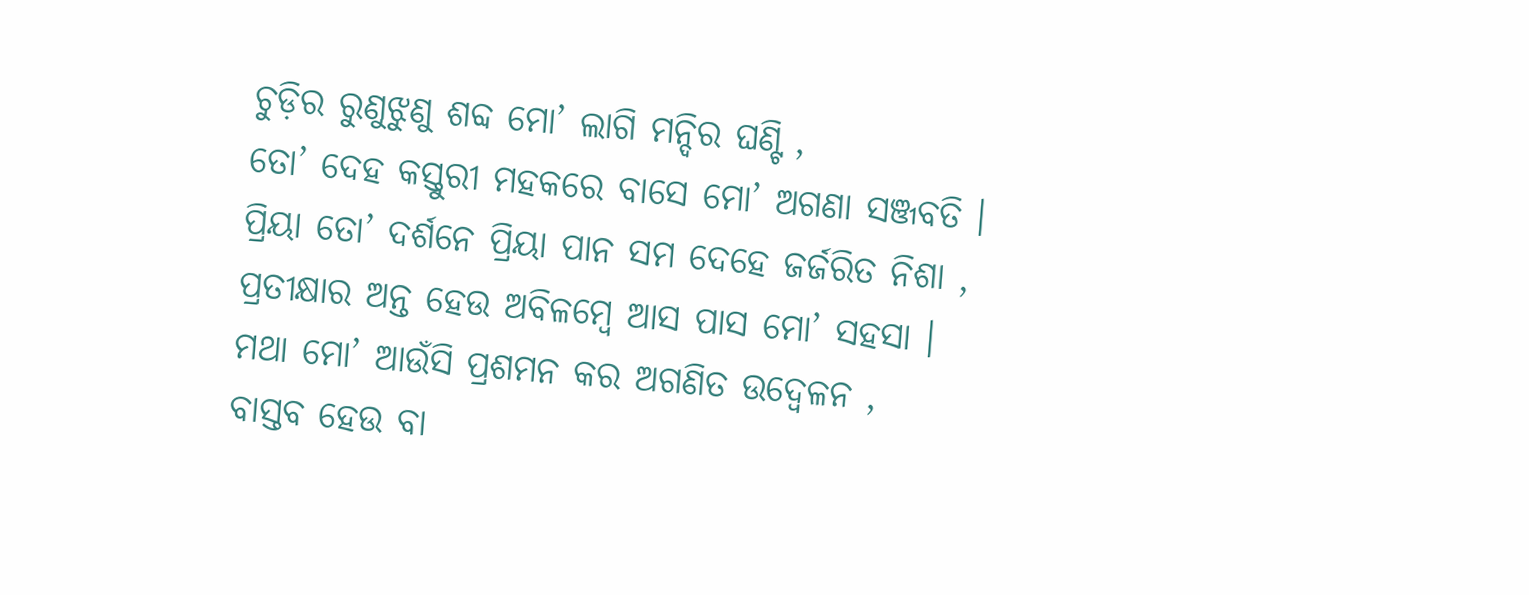ଚୁଡ଼ିର ରୁଣୁଝୁଣୁ ଶବ୍ଦ ମୋ’ ଲାଗି ମନ୍ଦିର ଘଣ୍ଟି ,
ତୋ’ ଦେହ କସ୍ତୁରୀ ମହକରେ ବାସେ ମୋ’ ଅଗଣା ସଞ୍ଜବତି ।
ପ୍ରିୟା ତୋ’ ଦର୍ଶନେ ପ୍ରିୟା ପାନ ସମ ଦେହେ ଜର୍ଜରିତ ନିଶା ,
ପ୍ରତୀକ୍ଷାର ଅନ୍ତ ହେଉ ଅବିଳମ୍ବେ ଆସ ପାସ ମୋ’ ସହସା ।
ମଥା ମୋ’ ଆଉଁସି ପ୍ରଶମନ କର ଅଗଣିତ ଉଦ୍ବେଳନ ,
ବାସ୍ତବ ହେଉ ବା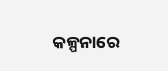କଳ୍ପନାରେ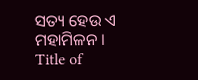ସତ୍ୟ ହେଉ ଏ ମହାମିଳନ ।
Title of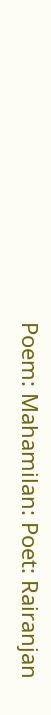Poem: Mahamilan: Poet: Rairanjan